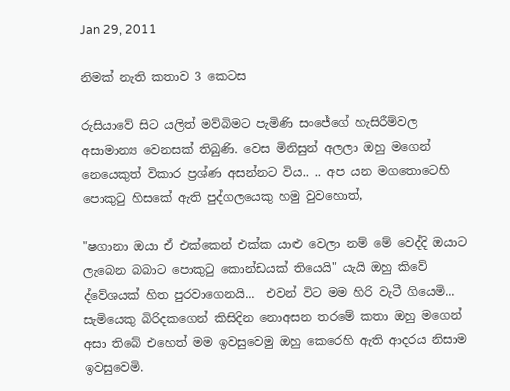Jan 29, 2011

නිමක් නැති කතාව 3 කෙටස

රුසියාවේ සිට යලිත් මව්බිමට පැමිණි සංජේගේ හැසිරීම්වල අසාමාන්‍ය වෙනසක් තිබුණි. වෙස මිනිසුන් අලලා ඔහු මගෙන් නෙයෙකුත් විකාර ප්‍රශ්ණ අසන්නට විය.. .. අප යන මගතොටෙහි පොකුටු හිසකේ ඇති පුද්ගලයෙකු හමු වුවහොත්,

"ෂගානා ඔයා ඒ එක්කෙන් එක්ක යාළු වෙලා නම් මේ වෙද්දි ඔයාට ලැබෙන බබාට පොකුටු කොන්ඩයක් තියෙයි" යැයි ඔහු කිවේ ද්වේශයක් හිත පුරවාගෙනයි...  එවන් විට මම හිරි වැටී ගියෙමි... සැමියෙකු බිරිදකගෙන් කිසිදින නොඅසන තරමේ කතා ඔහු මගෙන් අසා තිබේ එහෙත් මම ඉවසුවෙමු ඔහු කෙරෙහි ඇති ආදරය නිසාම ඉවසුවෙමි.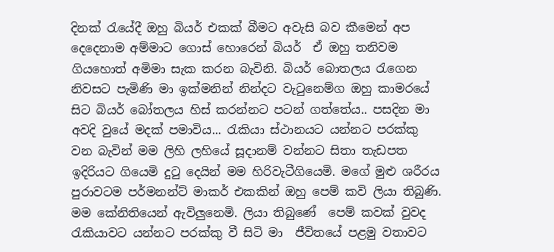දිනක් රැයේදී ඔහු බියර් එකක් බීමට අවැසි බව කීමෙන් අප දෙදෙනාම අම්මාට ගොස් හොරෙන් බියර්  ඒ ඔහු තනිවම ගියහොත් අමිමා සැක කරන බැවිනි. බියර් බොතලය රැගෙන නිවසට පැමිණි මා ඉක්මනින් නින්දට වැටුනෙම්ග ඔහු කාමරයේ සිට බියර් බෝතලය හිස් කරන්නට පටන් ගත්තේය.. පසදින මා අවදි වුයේ මදක් පමාවිය... රැකියා ස්ථානයට යන්නට පරක්කු වන බැවින් මම ලිහි ලහියේ සූදානම් වන්නට සිතා තැඩපත ඉදිරියට ගියෙමි දුටු දෙයින් මම හිරිවැටීගියෙමි. මගේ මුළු ශරීරය පුරාවටම පර්මනන්ට් මාකර් එකකින් ඔහු පෙම් කවි ලියා තිබුණි. මම කේනිතියෙන් ඇවිලුනෙමි. ලියා තිබුණේ  පෙම් කවක් වුවද රැකියාවට යන්නට පරක්කු වී සිටි මා  ජීවිතයේ පළමු වතාවට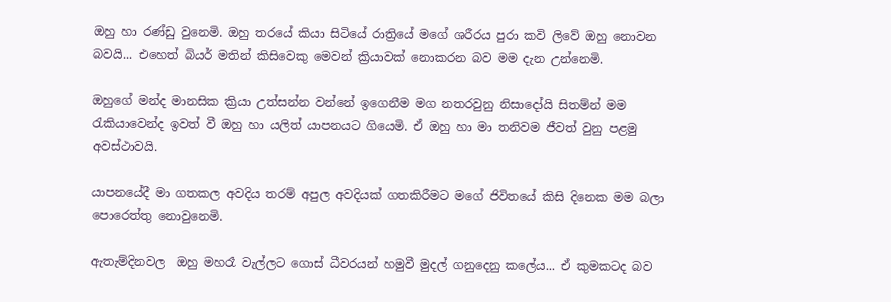ඔහු හා රණ්ඩු වුනෙමි. ඔහු තරයේ කියා සිටියේ රාත්‍රියේ මගේ ශරීරය පුරා කවි ලිවේ ඔහු නොවන බවයි... එහෙත් බියර් මතින් කිසිවෙකු මෙවන් ක්‍රියාවක් නොකරන බව මම දැන උන්නෙමි.

ඔහුගේ මන්ද මානසික ක්‍රියා උත්සන්න වන්නේ ඉගෙනීම මග නතරවුනු නිසාදෝයි සිතම්න් මම රැකියාවෙන්ද ඉවත් වී ඔහු හා යලිත් යාපනයට ගියෙමි. ඒ ඔහු හා මා තනිවම ජීවත් වුනු පළමු අවස්ථාවයි.

යාපනයේදී මා ගතකල අවදිය තරම් අපුල අවදියක් ගතකිරීමට මගේ ජිවිතයේ කිසි දිනෙක මම බලා පොරෙත්තු නොවුනෙමි.

ඇතැම්දිනවල  ඔහු මහරෑ වැල්ලට ගොස් ධීවරයන් හමුවී මුදල් ගනුදෙනු කලේය... ඒ කුමකටද බව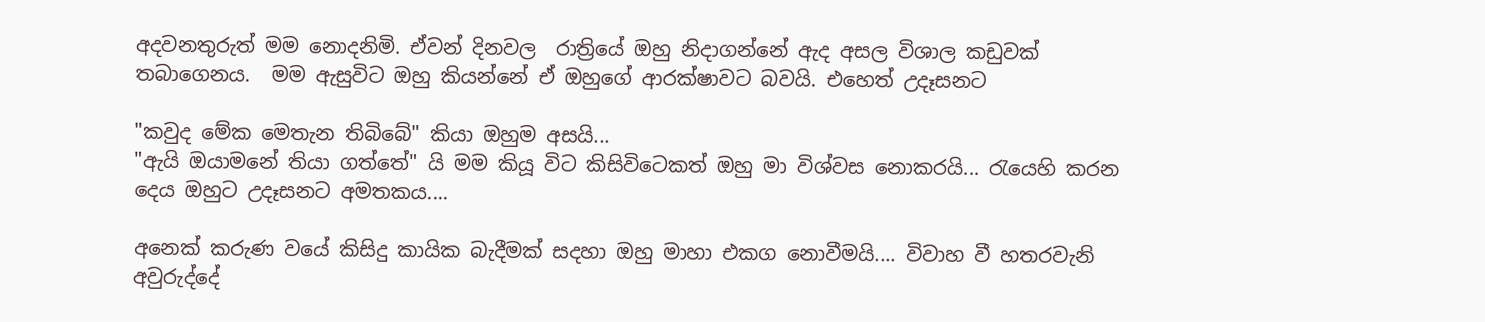අදවනතුරුත් මම නොදනිමි. ඒවන් දිනවල  රාත්‍රියේ ඔහු නිදාගන්නේ ඇද අසල විශාල කඩුවක් තබාගෙනය.  මම ඇසුවිට ඔහු කියන්නේ ඒ ඔහුගේ ආරක්ෂා‍වට බවයි. එහෙත් උදෑසනට‍

"කවුද මේක මෙතැන තිබිබේ" කියා ඔහුම අසයි...
"ඇයි ඔයාමනේ තියා ගත්තේ" යි මම කියූ විට කිසිවිටෙකත් ඔහු මා විශ්වස නොකරයි... රැයෙහි කරන දෙය ඔහුට උදෑසනට අමතකය....

අනෙක් කරුණ වයේ කිසිදු කායික බැදීමක් සදහා ඔහු මාහා එකග නොවීමයි.... විවාහ වී හතරවැනි අවුරුද්දේ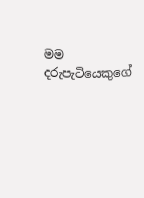මම දරුපැටියෙකුගේ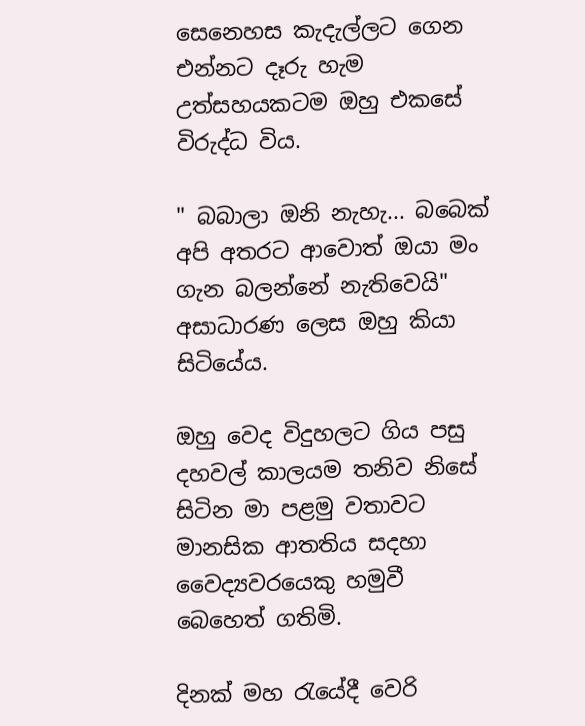සෙනෙහස කැදැල්ලට ගෙන එන්නට දෑරු හැම උත්සහයකටම ඔහු එකසේ විරුද්ධ විය.

" බබාලා ඔනි නැහැ... බබෙක් අපි අතරට ආවොත් ඔයා මං ගැන බලන්නේ නැතිවෙයි" අසාධාරණ ලෙස ඔහු කියා සිටියේය.

ඔහු වෙද විදුහලට ගිය පසු දහවල් කාලයම තනිව නිසේ සිටින මා පළමු වතාවට මානසික ආතතිය සදහා වෛද්‍යවරයෙකු හමුවී බෙහෙත් ගතිමි.

දිනක් මහ රැයේදී වෙරි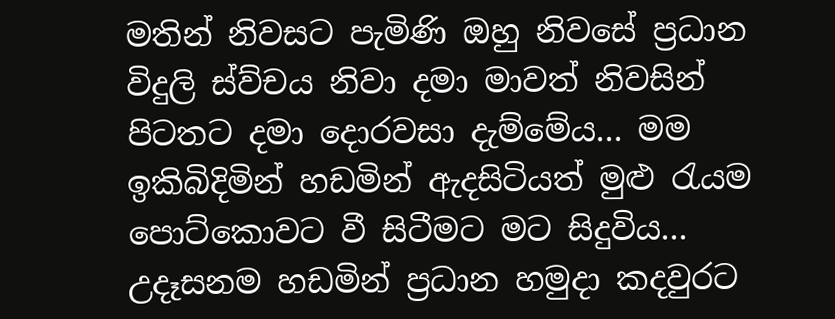මතින් නිවසට පැමිණි ඔහු නිවසේ ප්‍රධාන විදුලි ස්ව්චය නිවා දමා මාවත් නිවසින් පිටතට දමා දොරවසා දැම්මේය... මම ඉකිබිදිමින් හඩමින් ඇදසිටියත් මුළු රැයම පොට්කොවට වී සිටීමට මට සිදුවිය... උදෑසනම හඩමින් ප්‍රධාන හමුදා කදවුරට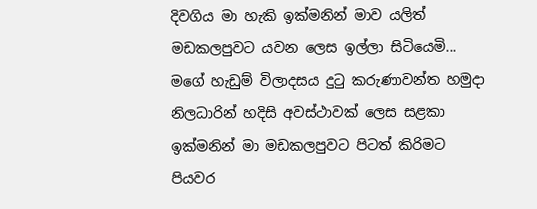දිවගිය මා හැකි ඉක්මනින් මාව යලිත් මඩකලපුවට යවන ලෙස ඉල්ලා සිටියෙමි... මගේ හැඩුම් විලාදසය දුටු කරුණාවන්ත හමුදා නිලධාරින් හදිසි අවස්ථාවක් ලෙස සළකා ඉක්මනින් මා මඩකලපුවට පිටත් කිරිමට පියවර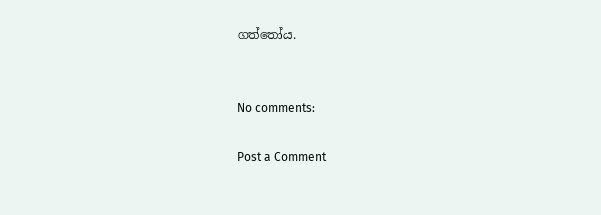ගත්තෝය.


No comments:

Post a Comment